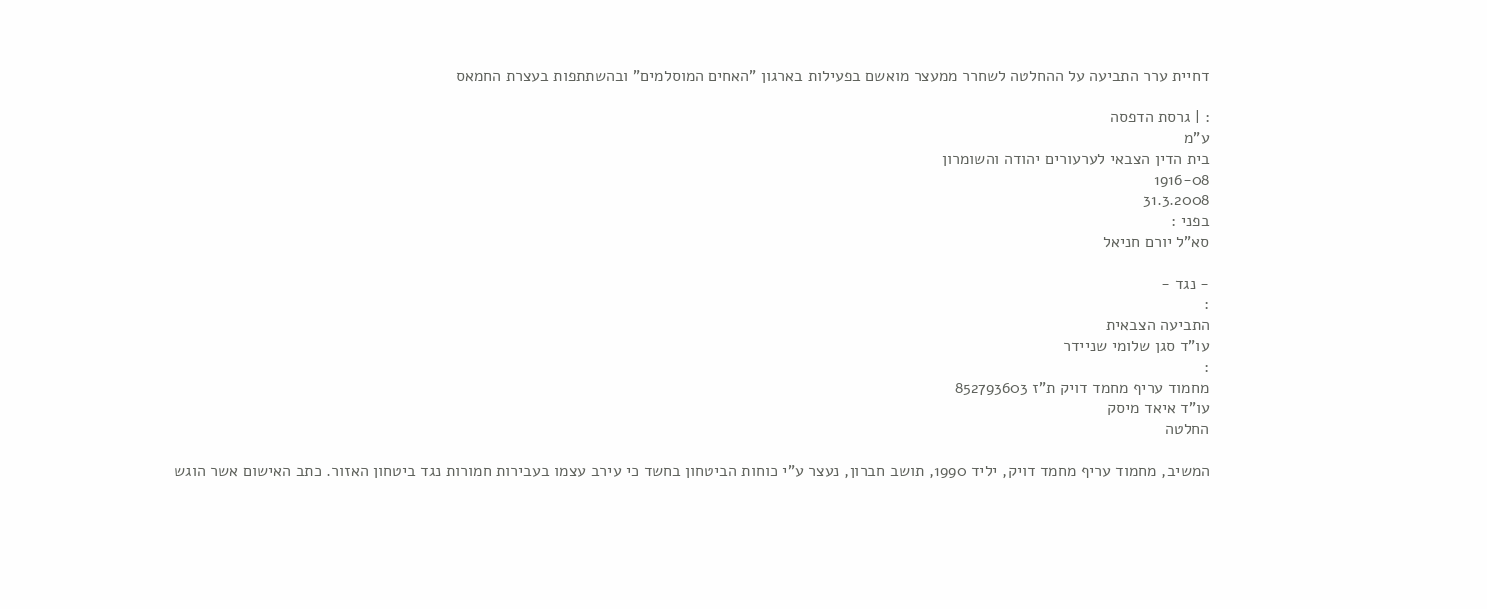דחיית ערר התביעה על ההחלטה לשחרר ממעצר מואשם בפעילות בארגון "האחים המוסלמים" ובהשתתפות בעצרת החמאס

: | גרסת הדפסה
ע"מ
בית הדין הצבאי לערעורים יהודה והשומרון
1916-08
31.3.2008
בפני :
סא"ל יורם חניאל

- נגד -
:
התביעה הצבאית
עו"ד סגן שלומי שניידר
:
מחמוד עריף מחמד דויק ת"ז 852793603
עו"ד איאד מיסק
החלטה

המשיב, מחמוד עריף מחמד דויק, יליד 1990, תושב חברון, נעצר ע"י כוחות הביטחון בחשד כי עירב עצמו בעבירות חמורות נגד ביטחון האזור. כתב האישום אשר הוגש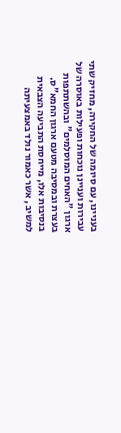בעניינו, עם סיומה של החקירה, מחזיק שתי עבירות ועניינן נוכחות ופעילות באוסרה של ארגון "האחים המוסלמים" ובהשתתפות בעצרת ובמסיבה מטעם ארגון החמא"ס. בנסיבות אלו, מייחסת התביעה הצבאית למשיב , אשר כאמור נולד באמצעיתה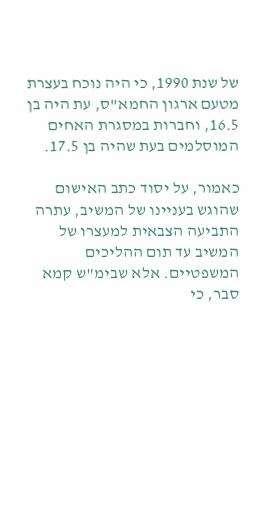של שנת 1990, כי היה נוכח בעצרת מטעם ארגון החמא"ס, עת היה בן 16.5, וחברות במסגרת האחים המוסלמים בעת שהיה בן 17.5.

כאמור, על יסוד כתב האישום שהוגש בעניינו של המשיב, עתרה התביעה הצבאית למעצרו של המשיב עד תום ההליכים המשפטיים. אלא שבימ"ש קמא סבר, כי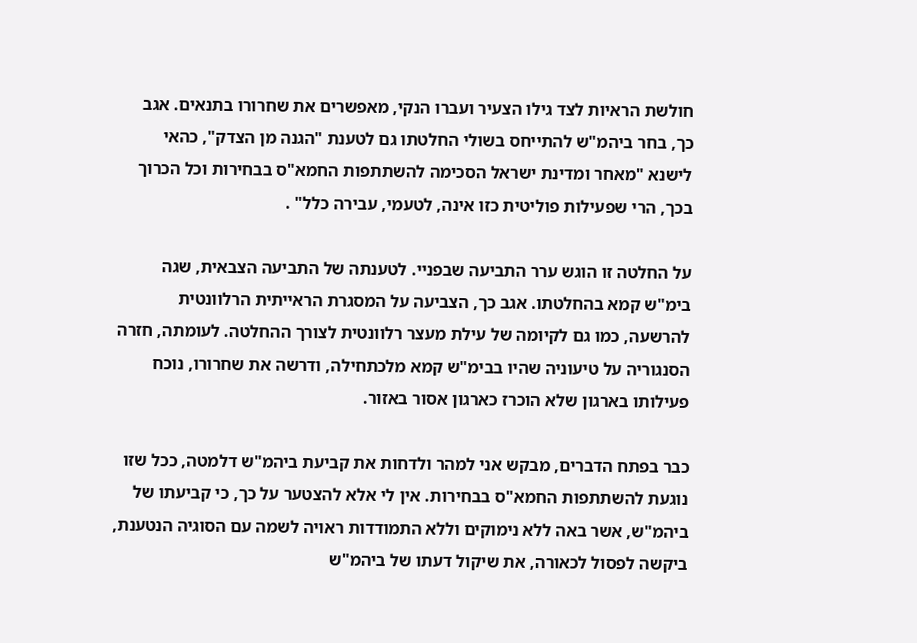חולשת הראיות לצד גילו הצעיר ועברו הנקי, מאפשרים את שחרורו בתנאים. אגב כך, בחר ביהמ"ש להתייחס בשולי החלטתו גם לטענת "הגנה מן הצדק", כהאי לישנא "מאחר ומדינת ישראל הסכימה להשתתפות החמא"ס בבחירות וכל הכרוך בכך, הרי שפעילות פוליטית כזו אינה, לטעמי, עבירה כלל" .

על החלטה זו הוגש ערר התביעה שבפניי. לטענתה של התביעה הצבאית, שגה בימ"ש קמא בהחלטתו. אגב כך, הצביעה על המסגרת הראייתית הרלוונטית להרשעה, כמו גם לקיומה של עילת מעצר רלוונטית לצורך ההחלטה. לעומתה, חזרה הסנגוריה על טיעוניה שהיו בבימ"ש קמא מלכתחילה, ודרשה את שחרורו, נוכח פעילותו בארגון שלא הוכרז כארגון אסור באזור.

כבר בפתח הדברים, מבקש אני למהר ולדחות את קביעת ביהמ"ש דלמטה, ככל שזו נוגעת להשתתפות החמא"ס בבחירות. אין לי אלא להצטער על כך, כי קביעתו של ביהמ"ש, אשר באה ללא נימוקים וללא התמודדות ראויה לשמה עם הסוגיה הנטענת, ביקשה לפסול לכאורה, את שיקול דעתו של ביהמ"ש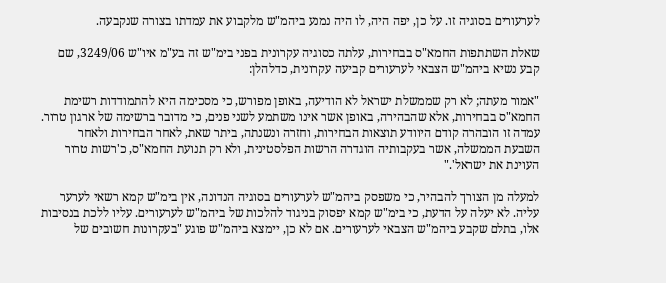לערעורים בסוגיה זו. על כן, יפה היה, לו היה נמנע ביהמ"ש מלקבוע את עמדתו בצורה שנקבעה.

שאלת השתתפות החמא"ס בבחירות, עלתה כסוגיה עקרונית בפני בימ"ש זה בע"מ איו"ש 3249/06, שם קבע נשיא ביהמ"ש הצבאי לערעורים קביעה עקרונית, כדלהלן:

"אמור מעתה; לא רק שממשלת ישראל לא הודיעה, באופן מפורש, כי מסכימה היא להתמודדות רשימת החמא"ס בבחירות, אלא שהבהירה, באופן אשר אינו משתמע לשני פנים, כי מדובר ברשימה של ארגון טרור. עמדה זו הובהרה קודם היוודע תוצאות הבחירות, וחזרה ונשנתה, ביתר שאת, לאחר הבחירות ולאחר השבעת הממשלה, אשר בעקבותיה הוגדרה הרשות הפלסטינית, ולא רק תנועת החמא"ס, כ'רשות טרור העוינת את ישראל'."

למעלה מן הצורך להבהיר, כי משפסק ביהמ"ש לערעורים בסוגיה הנדונה, אין בימ"ש קמא רשאי לערער עליה. לא יעלה על הדעת, כי בימ"ש קמא יפסוק בניגוד להלכות של ביהמ"ש לערעורים. עליו ללכת בנסיבות אלו, בתלם שקבע ביהמ"ש הצבאי לערעורים. אם לא כן, יימצא ביהמ"ש פוגע "בעקרונות חשובים של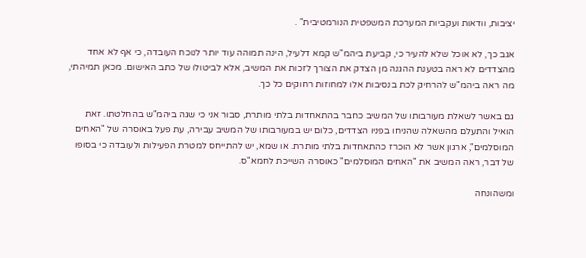יציבות, וודאות ועקביות המערכת המשפטית הנורמטיבית" .

אגב כך, לא אוכל שלא להעיר כי, קביעת ביהמ"ש קמא דלעיל, הינה תמוהה עוד יותר לנוכח העובדה, כי אף לא אחד מהצדדים לא ראה בטענת ההגנה מן הצדק את הצורך לזכות את המשיב, אלא לביטולו של כתב האישום. מכאן תמיהתי, מה ראה ביהמ"ש להרחיק לכת בנסיבות אלו למחוזות רחוקים כל כך.

גם באשר לשאלת מעורבותו של המשיב כחבר בהתאחדות בלתי מותרת, סבור אני כי שגה ביהמ"ש בהחלטתו. זאת הואיל והתעלם מהשאלה שהניחו בפניו הצדדים, כלום יש במעורבותו של המשיב עבירה, עת פעל באוסרה של "האחים המוסלמים", ארגון אשר לא הוכרז כהתאחדות בלתי מותרת. או שמא, יש להתייחס למטרת הפעילות ולעובדה כי בסופו של דבר, ראה המשיב את "האחים המוסלמים" כאוסרה השייכת לחמא"ס.

ומשהונחה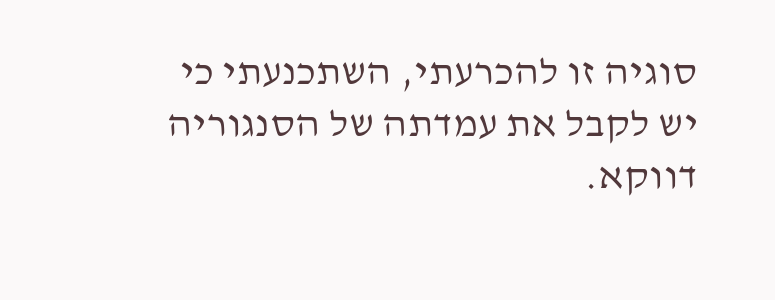סוגיה זו להכרעתי, השתכנעתי כי יש לקבל את עמדתה של הסנגוריה דווקא.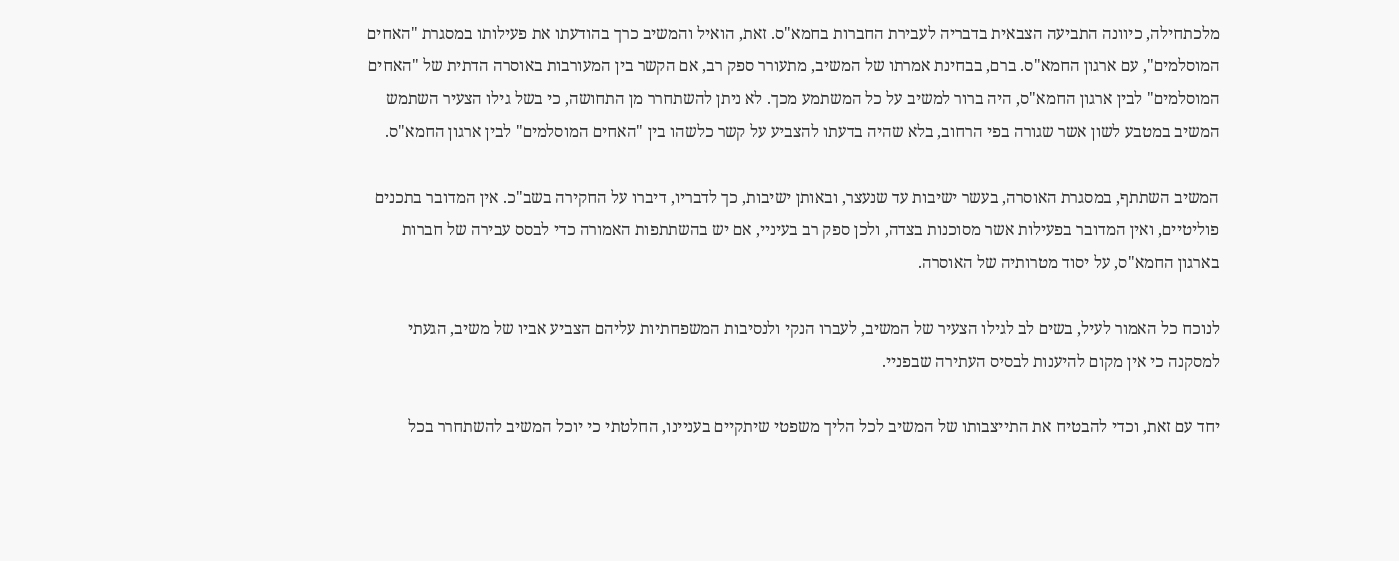מלכתחילה, כיוונה התביעה הצבאית בדבריה לעבירת החברות בחמא"ס. זאת, הואיל והמשיב כרך בהודעתו את פעילותו במסגרת "האחים המוסלמים", עם ארגון החמא"ס. ברם, בבחינת אמרתו של המשיב, מתעורר ספק רב, אם הקשר בין המעורבות באוסרה הדתית של "האחים המוסלמים" לבין ארגון החמא"ס, היה ברור למשיב על כל המשתמע מכך. לא ניתן להשתחרר מן התחושה, כי בשל גילו הצעיר השתמש המשיב במטבע לשון אשר שגורה בפי הרחוב, בלא שהיה בדעתו להצביע על קשר כלשהו בין "האחים המוסלמים" לבין ארגון החמא"ס.

המשיב השתתף, במסגרת האוסרה, בעשר ישיבות עד שנעצר, ובאותן ישיבות, כך לדבריו, דיברו על החקירה בשב"כ. אין המדובר בתכנים פוליטיים, ואין המדובר בפעילות אשר מסוכנות בצדה, ולכן ספק רב בעיניי, אם יש בהשתתפות האמורה כדי לבסס עבירה של חברות בארגון החמא"ס, על יסוד מטרותיה של האוסרה.

לנוכח כל האמור לעיל, בשים לב לגילו הצעיר של המשיב, לעברו הנקי ולנסיבות המשפחתיות עליהם הצביע אביו של משיב, הגעתי למסקנה כי אין מקום להיענות לבסיס העתירה שבפניי.

יחד עם זאת, וכדי להבטיח את התייצבותו של המשיב לכל הליך משפטי שיתקיים בעניינו, החלטתי כי יוכל המשיב להשתחרר בכל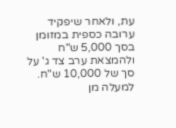עת, ולאחר שיפקיד ערובה כספית במזומן בסך 5,000 ש"ח ולהמצאת ערב צד ג' על סך של 10,000 ש"ח. למעלה מן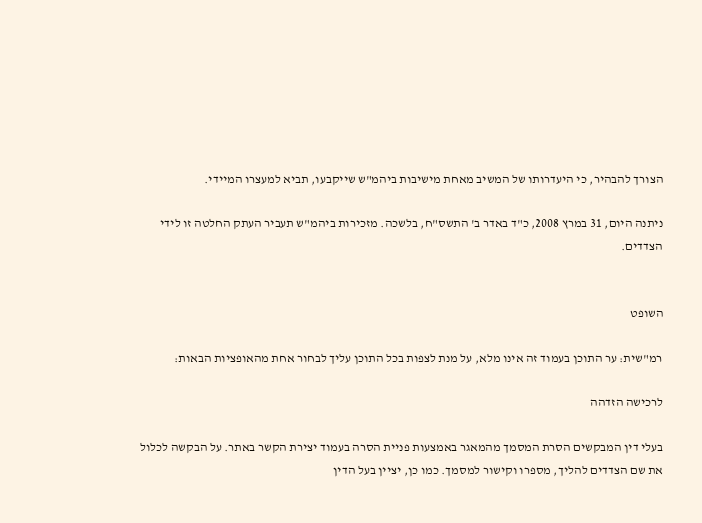הצורך להבהיר, כי היעדרותו של המשיב מאחת מישיבות ביהמ"ש שייקבעו, תביא למעצרו המיידי.

ניתנה היום, 31 במרץ 2008, כ"ד באדר ב' התשס"ח, בלשכה. מזכירות ביהמ"ש תעביר העתק החלטה זו לידי הצדדים.


השופט

רמ"שית: ער התוכן בעמוד זה אינו מלא, על מנת לצפות בכל התוכן עליך לבחור אחת מהאופציות הבאות:

לרכישה הזדהה

בעלי דין המבקשים הסרת המסמך מהמאגר באמצעות פניית הסרה בעמוד יצירת הקשר באתר. על הבקשה לכלול את שם הצדדים להליך, מספרו וקישור למסמך. כמו כן, יציין בעל הדין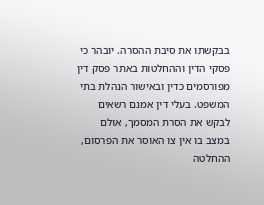בבקשתו את סיבת ההסרה. יובהר כי פסקי הדין וההחלטות באתר פסק דין מפורסמים כדין ובאישור הנהלת בתי המשפט. בעלי דין אמנם רשאים לבקש את הסרת המסמך, אולם במצב בו אין צו האוסר את הפרסום, ההחלטה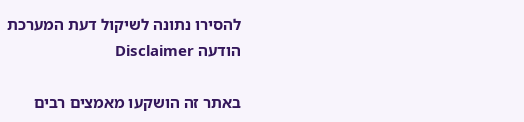להסירו נתונה לשיקול דעת המערכת
הודעה Disclaimer

באתר זה הושקעו מאמצים רבים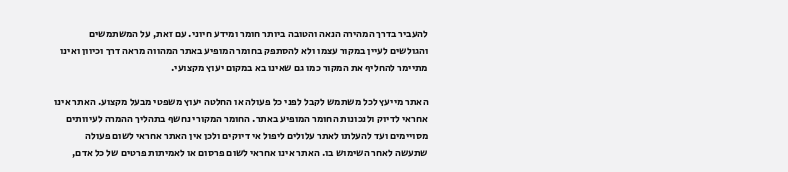להעביר בדרך המהירה הנאה והטובה ביותר חומר ומידע חיוני. עם זאת, על המשתמשים והגולשים לעיין במקור עצמו ולא להסתפק בחומר המופיע באתר המהווה מראה דרך וכיוון ואינו מתיימר להחליף את המקור כמו גם שאינו בא במקום יעוץ מקצועי.

האתר מייעץ לכל משתמש לקבל לפני כל פעולה או החלטה יעוץ משפטי מבעל מקצוע. האתר אינו אחראי לדיוק ולנכונות החומר המופיע באתר. החומר המקורי נחשף בתהליך ההמרה לעיוותים מסויימים ועד להעלתו לאתר עלולים ליפול אי דיוקים ולכן אין האתר אחראי לשום פעולה שתעשה לאחר השימוש בו. האתר אינו אחראי לשום פרסום או לאמיתות פרטים של כל אדם,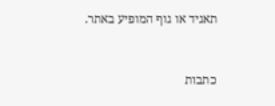תאגיד או גוף המופיע באתר.


כתבות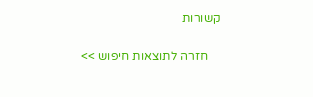קשורות

    חזרה לתוצאות חיפוש >>